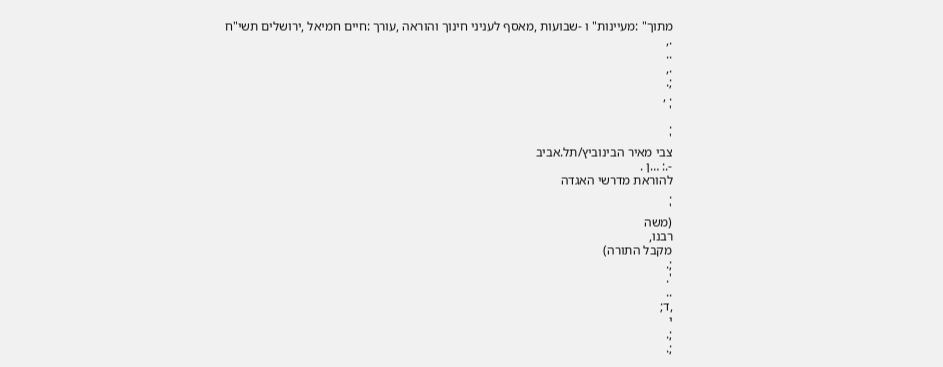מתוך" :מעיינות" ו -שבועות ,מאסף לעניני חינוך והוראה ,עורך :חיים חמיאל ,ירושלים תשי"ח
.,
..
.,
;.
. ,
'
.
'
צבי מאיר הבינוביץ/תל.אביב
-.: …ן .
להוראת מדרשי האגדה
.
'
(משה
רבנו,
מקבל התורה)
;.
'.
..
,ד;
י
;.
;.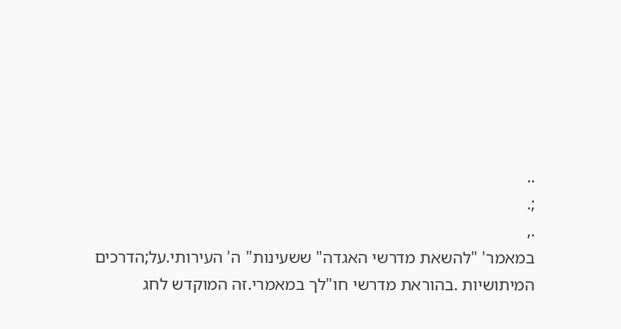..
;.
.,
במאמר' "להשאת מדרשי האגדה" ששעינות" ה' העירותי.על;הדרכים
המיתושיות .בהוראת מדרשי חו"לך במאמרי.זה המוקדש לחג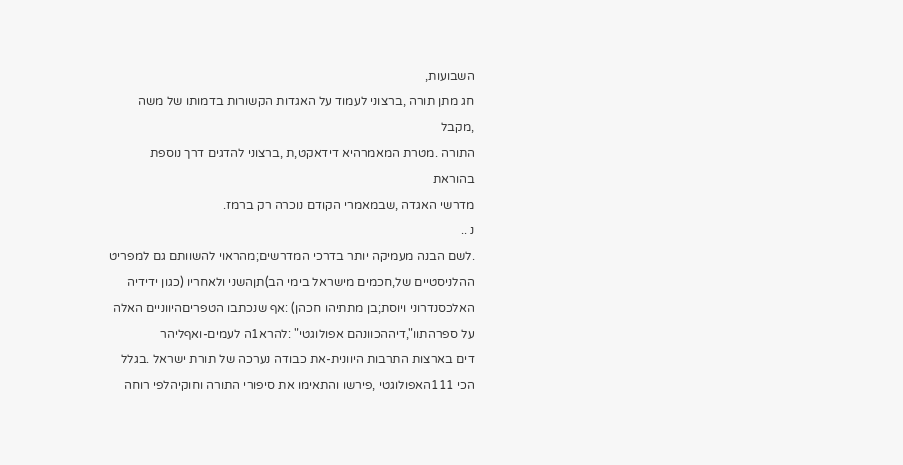השבועות,
חג מתן תורה ,ברצוני לעמוד על האגדות הקשורות בדמותו של משה ,מקבל
התורה .מטרת המאמרהיא דידאקט,ת ,ברצוני להדגים דרך נוספת בהוראת
מדרשי האגדה ,שבמאמרי הקודם נוכרה רק ברמז.
נ ..
.לשם הבנה מעמיקה יותר בדרכי המדרשים;מהראוי להשוותם גם למפריט
ההלניסטיים של,חכמים מישראל בימי הב)תןהשני ולאחריו (כגון ידידיה
האלכסנדרוני ויוסת;בן מתתיהו חכהן) :אף שנכתבו הטפריםהיווניים האלה
על ספרהתוו",דיההכוונהם אפולוגטי" :להרא1ה לעמים-ואףליהר
דים בארצות התרבות היוונית-את כבודה נערכה של תורת ישראל .בגלל
הכי 111האפולוגטי ,פירשו והתאימו את סיפורי התורה וחוקיהלפי רוחה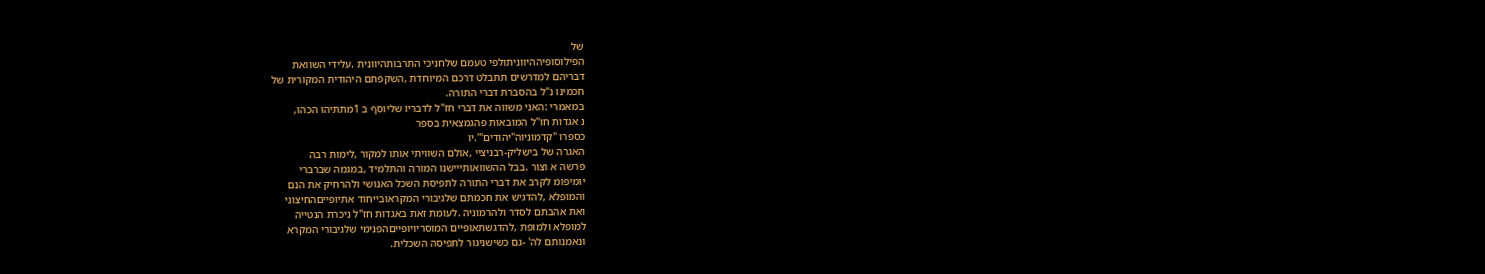של
הפילוסופיההיווניתולפי טעמם שלחניכי התרבותהיוונית .עלידי השוואת
דבריהם למדרשים תתבלט דרכם המיוחדת ,השקפתם היהודית המקורית של
חכמינו נ"ל בהסברת דברי התורה.
במאמרי :האני משווה את דברי חז"ל לדבריו שליוסף ב 1מתתיהו הכהו,
נ אגדות חו"ל המובאות פהגמצאית בספר
כספרו "קדמוניוה"יהודים"'.יו
האגרה של בישליק-רבניציי ,אולם השוויתי אותו למקור ,לימות רבה
פרשה א וצור .בבל ההשוואותייישנו המורה והתלמיד ,במגמה שברברי
יומיפומ לקרב את דברי התורה לתפיסת השכל האנושי ולהרחיק את הנם
והמופלא ,להדגיש את חכמתם שלגיבורי המקראובייחוד אתיופייםהחיצוני
ואת אהבתם לסדר ולהרמוניה .לעומת זאת באגדות חז"ל ניכרת הנטייה
למופלא ולמופת ,להדגשתאופיים המוסריויופייםהפנימי שלגיבורי המקרא
ונאמנותם לה' -גם כשישניגור לתפיסה השכלית.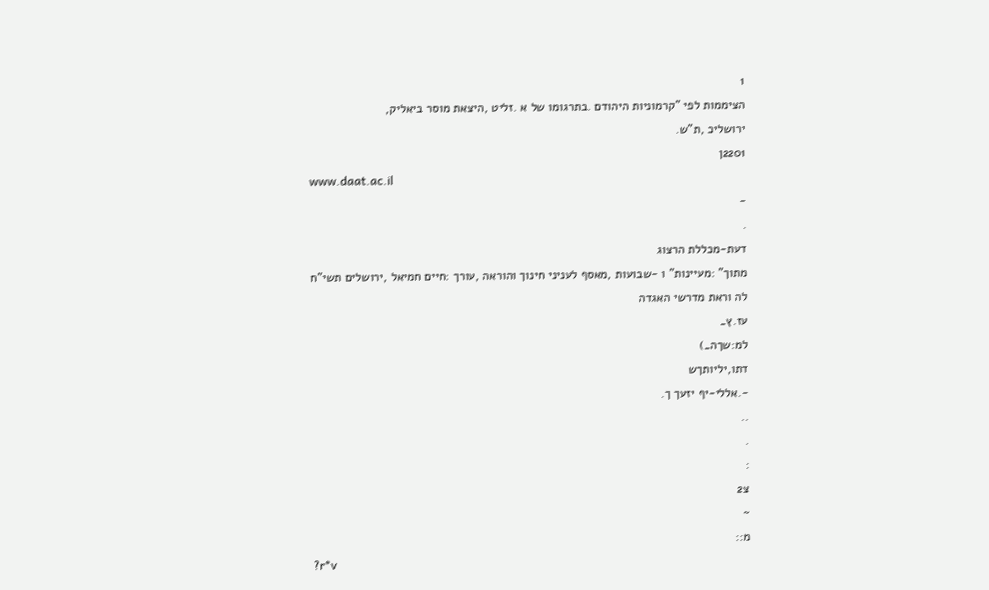1
הציממות לפי "קרמוניות היהודם .בתרגומו של א .זליט ,היצאת מוסר ביאליק,
ירושליכ ,ת"ש.
2201ן
www.daat.ac.il
-
.
דעת-מכללת הרצוג
מתוך" :מעיינות" ו -שבועות ,מאסף לעניני חינוך והוראה ,עורך :חיים חמיאל ,ירושלים תשי"ח
לה וראת מדרשי האגדה
עז.ץ_
למ:שךה_)
דתו,יליותךש
-.אללי-יף יזעך ך.
..
.
:
צ2
~
מ::
?r*v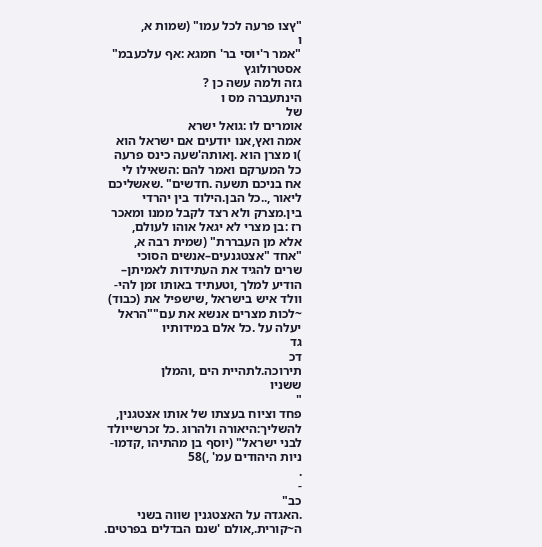"ץצו פרעה לכל עמו" (שמות א,
ו
"אמר ר'יוסי בר' חמגא :אף עלכעבמ"
אסטרולוגץ
גזה ולמה עשה כן ?
הינתעברה מס ו
של
אומרים לו :גואל ישרא
אמה ואץ,אנו יודעים אם ישראל הוא
)ו מצרן הוא .ןאותה'שעה כינס פרעה
כל המערקם ואמר להם :השאילו לי
אח בניכם תשעה .חדשים" .שאשליכם
ליאור ,..כל הבן.הילוד בין יהרדי
בין.מצרק ולא רצד לקבל ממנו ומאכר
רז :בן מצרי לא יגאל אוהו לעולם,
אלא מן העבררת" (שמית רבה א,
"אחד "אצטגנעים–אנשים הסוכי
שרים להגיד את העתידות לאמיתן–
הודיע למלך ,וטעתיד באותו זמן להי-
וולד איש בישראל ,שישפיל את (כבוד)
~לכות מצרים אנשא את עם""הראל
יעלה על .כל אלם במידותיו
גד
דכ
תירוכה.לתהיית הים ,והמלן
ששניו
"
פחד וציוח בעצתו של אותו אצטגנין,
להשליך:היאורה ולהרוג .כל זכרשייולד
לבני ישראל" (יוסף בן מהתיהו ,קדמו-
ניות היהודים עמ' ,)58
.
-
כב"
.האגדה על האצטגנין שווה בשני ה~קורית.,אולם 'שנם הבדלים בפרטים.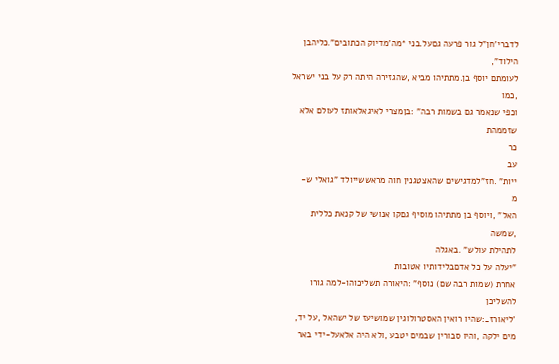לדברי'חן"ל גור פרעה גםעל.בני *מה'מדיוק הכתובים".כליהבן הילוד",
לעומתם יוסף בן.מתתיהו מביא ,שהגזירה היתה רק על בני ישראל ,כמו
וכפי שנאמר גם בשמות רבה" :בןמצרי לאיגאלאותז לעולם אלא
שזממהת
כר
עב
ייות" .חז"למדגישים שהאצטגנין חוה מראששייולד "גואלי ש-
מ
האל" ,ויוסף בן מתתיהו מוסיף גםקו אנושי של קנאת כללית ,שמשה
לתהילת עולש" .באגלה
"יעלה על כל אדםבלידותיו אטובות
אחרת (שמות רבה שם) נוסף" :היאורה תשליכוהו-למה גורו להשליכן
'ליאורז_:שהיו רואין האסטרולוגין שמושיעז של ישהאל ,על יד,
מים ילקה ,והיו סבורין שבמים יטבע ,ולא היה אלאעל-ידי באר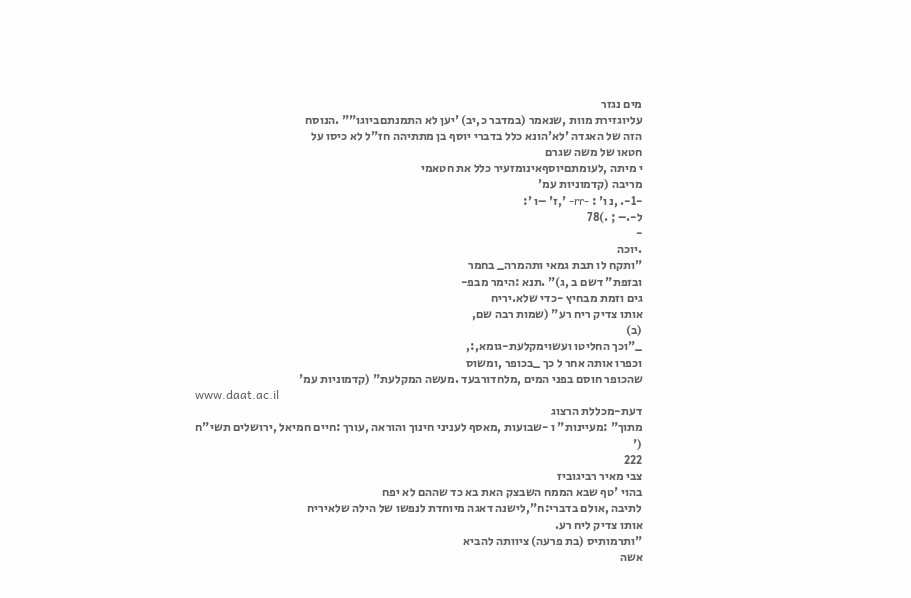מים נגזר
עליוגזירת מוות ,שנאמר (במדבר כ,יב) 'יען לא התמנתםביוגו"" .הנוסח
הזה של האגדה 'לא'הונא כלל בדברי יוסף בן מתתיהה חז"ל לא כיסו על
חטאו של משה שגרם
י מיתה ,לעומתםיוסףאינומזעיר כלל את חטאמי
מריבה (קדמוניות עמ'
-1-. ,נ ו' : -rr- ',ז' –ו ':
ל-.– ; .)78
-
.יוכה
"ותקח לו תבת גמאי ותהמרה_ בחמר
ובזפת" דשם ב ,ג)" .תנא :הימר מבפ-
גים וזמת מבחיץ -כדי שלא.יריח
אותו צדיק ריח רע" (שמות רבה שם,
(ב)
_"וכך החליטו ועשוימקלעת-גומא,:,
וכפרו אותה אחר ל כך _בכופר ,ומשוס
שהכופר חוסם בפני המים ,מלחדורבעד .מעשה המקלעת" (קדמוניות עמ'
www.daat.ac.il
דעת-מכללת הרצוג
מתוך" :מעיינות" ו -שבועות ,מאסף לעניני חינוך והוראה ,עורך :חיים חמיאל ,ירושלים תשי"ח
('
222
צבי מאיר רביגוביז
בהוי 'טף שבא הממח השבצק האת בא כד שההם לא יפח
לתיבה ,אולם בדברי:ח",לישנה דאגה מיוחדת לנפשו של הילה שלאיריח
אותו צדיק ליח רע.
"ותרמותיס (בת פרעה) ציוותה להביא
אשה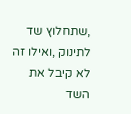,שתחלוץ שד לתינוק ,ואילו זה
לא קיבל את השד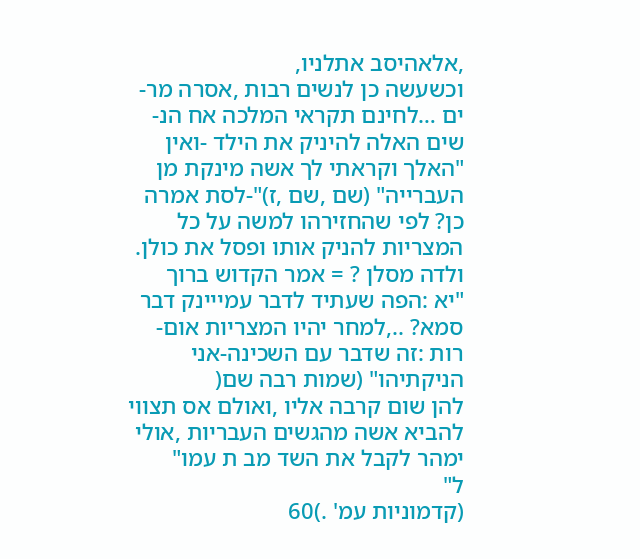,אלאהיסב אתלניו,
וכשעשה כן לנשים רבות ,אסרה מר-
ים …לחינם תקראי המלכה אח הנ-
שים האלה להיניק את הילד -ואין
"האלך וקראתי לך אשה מינקת מן
העברייה" (שם ,שם ,ז)"-לסת אמרה
כן? לפי שהחזירהו למשה על כל
המצריות להניק אותו ופסל את כולן.
ולדה מסלן ? = אמר הקדוש ברוך
"יא :הפה שעתיד לדבר עמייינק דבר
סמא? ..,למחר יהיו המצריות אום-
רות :זה שדבר עם השכינה-אני
הניקתיהו" (שמות רבה שם(
להן שום קרבה אליו ,ואולם אס תצווי
להביא אשה מהגשים העבריות ,אולי
ימהר לקבל את השד מב ת עמו"
ל"
(קדמוניות עמ' .)60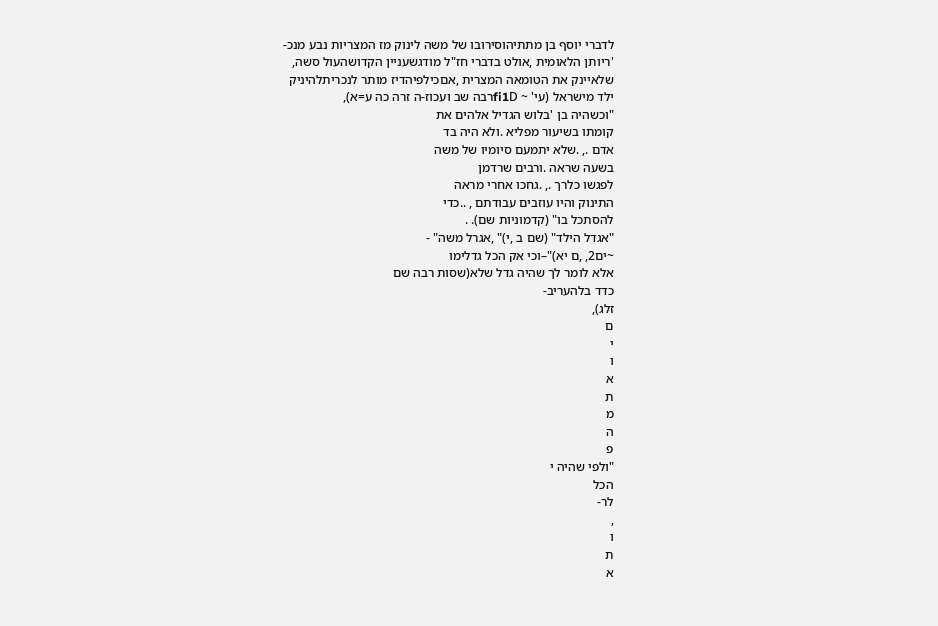לדברי יוסף בן מתתיהוסירובו של משה לינוק מז המצריות נבע מנכ-
'ריותן הלאומית ,אולט בדברי חז"ל מודגשעניין הקדושהעול סשה,
שלאיינק את הטומאה המצרית ,אםכילפיהדיז מותר לנכריתלהיניק
ילד מישראל (עי' ~ fi1Dרבה שב ועכוז-ה זרה כה ע=א),
"וכשהיה בן 'בלוש הגדיל אלהים את
קומתו בשיעור מפליא .ולא היה בד
אדם ., .שלא יתמעם סיומיו של משה
בשעה שראה .ורבים שרדמן
לפגשו כלרך ., .גחכו אחרי מראה
התינוק והיו עוזבים עבודתם , ..כדי
להסתכל בו" (קדמוניות שם). .
"אגדל הילד" (שם ב ,י)" ,אגרל משה" -
~ים2, ,ם יא)"–וכי אק הכל גדלימו
אלא לומר לך שהיה גדל שלא(שסות רבה שם
כדד בלהעריב-
זלג),
ם
י
ו
א
ת
מ
ה
פ
"ולפי שהיה י
הכל
לר-
,
ו
ת
א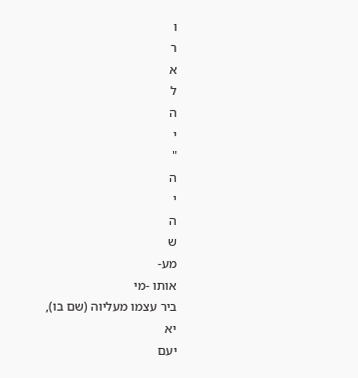ו
ר
א
ל
ה
י
"
ה
י
ה
ש
מע-
אותו -מי
ביר עצמו מעליוה (שם בו),
יא
יעם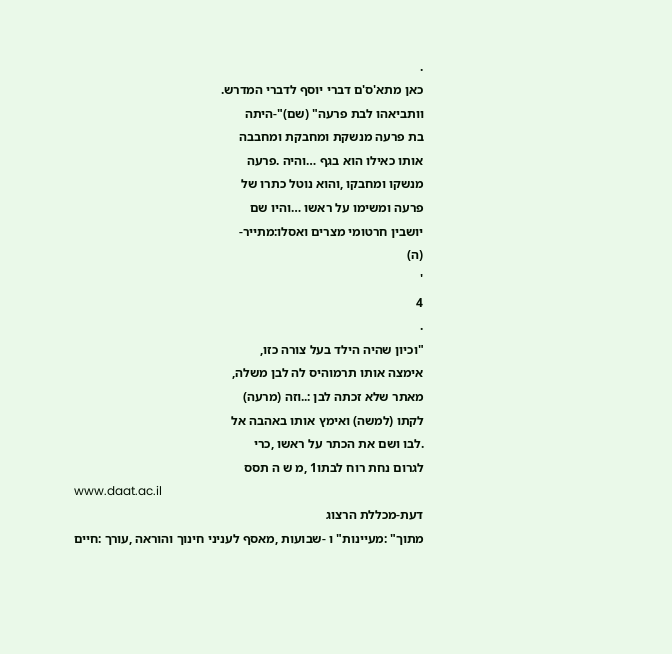.
כאן מתא'ס'ם דברי יוסף לדברי המדרש.
וותביאהו לבת פרעה" (שם)"-היתה
בת פרעה מנשקת ומחבקת ומחבבה
אותו כאילו הוא בגף …והיה .פרעה
מנשקו ומחבקו ,והוא נוטל כתרו של
פרעה ומשימו על ראשו …והיו שם
יושבין חרטומי מצרים ואסלו:מתייר-
(ה)
'
4
.
"וכיון שהיה הילד בעל צורה כזו,
אימצה אותו תרמוהיס לה לבן משלה,
מאתר שלא זכתה לבן :..וזה (מרעה)
לקתו (למשה) ואימץ אותו באהבה אל
.לבו ושם את הכתר על ראשו ,כרי
לגרום נחת רוח לבתו1 ,מ ש ה תסס
www.daat.ac.il
דעת-מכללת הרצוג
מתוך" :מעיינות" ו -שבועות ,מאסף לעניני חינוך והוראה ,עורך :חיים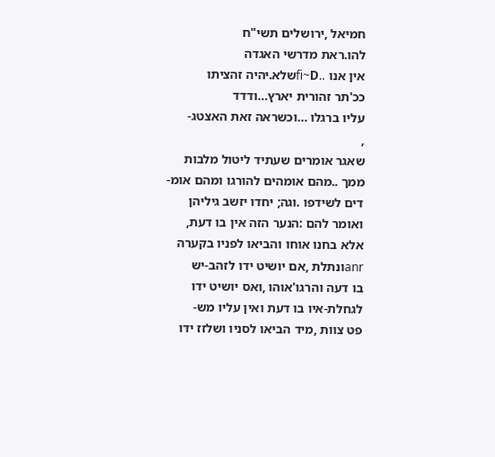חמיאל ,ירושלים תשי"ח
להו.ראת מדרשי האגדה
אין אנו ..fi~Dשלא.יהיה זהציתו
ככ'תר זהורית יארץ…ודדד
עליו ברגלו …וכשראה זאת האצטג-
,
שאגר אומרים שעתיד ליטול מלבות
ממך ..מהם אומהים להורגו ומהם אומ-
דים לשידפו .וגה; יחדו יזשב גיליהן
ואומר להם :הנער הזה אין בו דעת,
אלא בחנו אוחו והביאו לפניו בקערה
anrונתלת ,אם יושיט ידו לזהב-יש
בו דעה והרגו'אוהו ,ואס יושיט ידו
לגחלת-איו בו דעת ואין עליו מש-
פט צוות ,מיד הביאו לסניו ושלזז ידו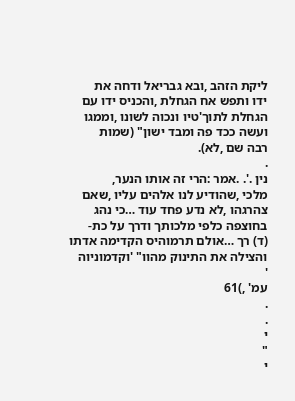ליקת הזהב ,ובא גבריאל ודחה את
ידו ותפש אח הגחלת ,והכניס ידו עם
הגחלת לתוך'טיו ונכוה לשונו ,וממגו
ועשה ככד פה ומבד ישון" (שמות
רבה שם ,לא).
.
נין .'. .אמר :הרי זה אותו הנער,
מלכי ,שהודיע לנו אלהים עליו ,שאם
צהרגהו ,לא נדע פחד עוד …כי נהג
בחוצפה כלפי מלכותך ודרך על כת-
(ד) רך …אולם תרמוהיס הקדימה אדתו
והצילה את התינוק מהוו" 'וקדמוניוה
'
עמ' ,)61
.
.
י
"
י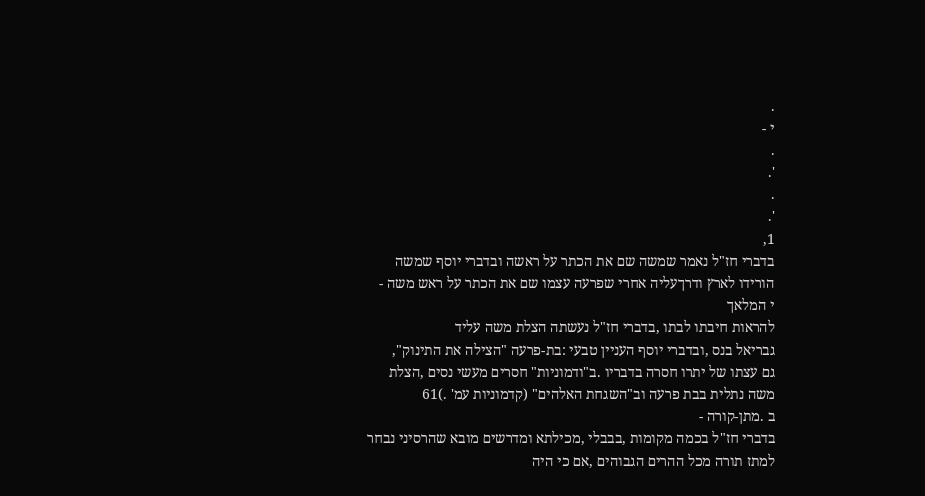.
י -
.
'.
.
'.
1,
בדברי חז"ל נאמר שמשה שם את הכתר על ראשה ובדברי יוסף שמשה
הורידו לארץ ודרךעליה אחרי שפרעה עצמו שם את הכתר על ראש משה -
י המלאך
להראות חיבתו לבתו ,בדברי חז"ל נעשתה הצלת משה עליד
גבריאל בנס ,ובדברי יוסף העניין טבעי :בת-פרעה "הצילה את התינוק",
גם עצתו של יתרו חסרה בדבריו .ב"ודמוניות" חסרים מעשי נסים ,הצלת
משה נתלית בבת פרעה וב"השגחת האלהים" (קדמוניות עמ' .)61
ב .מתן-קורה -
בדברי חז"ל בכמה מקומות ,בבבלי ,מכילתא ומדרשים מובא שהרסיני נבחר
למתז תורה מכל ההרים הגבוהים ,אם כי היה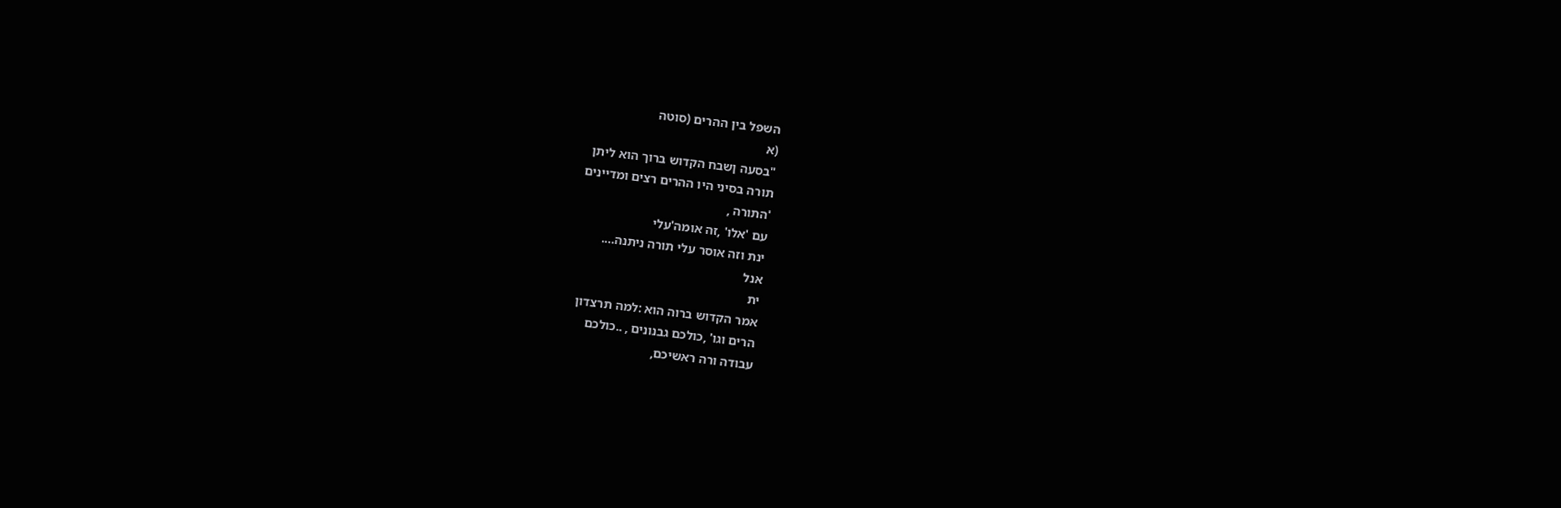השפל בין ההרים (סוטה
(א
"בסעה ןשבח הקדוש ברוך הוא ליתן
תורה בסיני היו ההרים רצים ומדיינים
'התורה ,
עם 'אלו' ,זה אומה'עלי
ינת וזה אוסר עלי תורה ניתנה….
אנל
ית
אמר הקדוש ברוה הוא :למה תרצדון
הרים וגו' ,כולכם גבנונים , ..כולכם
עבודה ורה ראשיכם,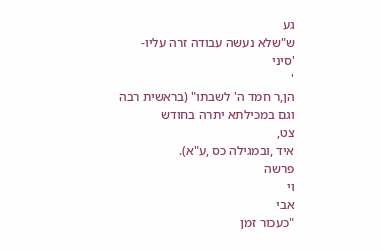גע
ש"שלא נעשה עבודה זרה עליו-
'סיני
'
הן,ר חמד ה' לשבתו" (בראשית רבה
וגם במכילתא יתרה בחודש
צט,
איד ,ובמגילה כס ,ע"א).
פרשה
וי
אבי
"כעכור זמן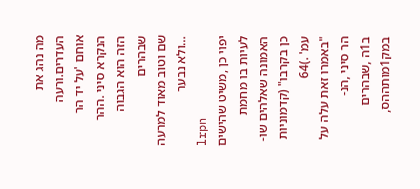מה נהג את העדרים.ורעה
אוחם 'על יד הר הנקרא סיני .ההר
הזה הוא הגבוה שבהרים
שם וטוב מאוד למרעה …ולא נבער
lrpn
יפוי כן ,משיט שהישים
לעיות בו מחמת האמונה שאלהים שו-
כן בקרבו" (קדמוניות עמ' .)64
"באמרו זאת עלה על הר סיני ,הנ-
ב1ה ,שבהרים במק1מותההס,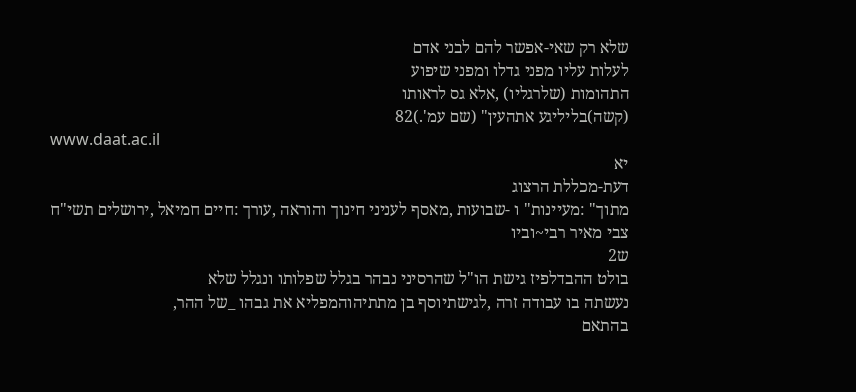שלא רק שאי-אפשר להם לבני אדם
לעלות עליו מפני גדלו ומפני שיפוע
התהומות (שלרגליו) ,אלא גס לראותו
(קשה)בליליגע אתהעין" (שם עמ'.)82
www.daat.ac.il
יא
דעת-מכללת הרצוג
מתוך" :מעיינות" ו -שבועות ,מאסף לעניני חינוך והוראה ,עורך :חיים חמיאל ,ירושלים תשי"ח
צבי מאיר רבי~וביו
ש2
בולט ההבדלפיז גישת הו"ל שהרסיני נבהר בגלל שפלותו ונגלל שלא
נעשתה בו עבודה זרה ,לגישתיוסף בן מתתיהוהמפליא את גבהו _של ההר,
בהתאם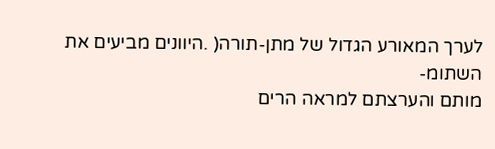לערך המאורע הגדול של מתן-תורה( .היוונים מביעים את השתומ-
מותם והערצתם למראה הרים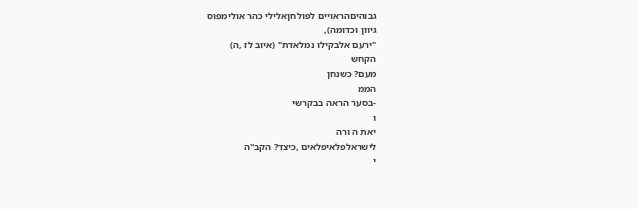גבוהיםהראויים לפולחןאלילי כהר אולימפוס
גיוון וכדומה),
"ירעם אלבקילו נמלאדת" (איוב לז ,ה)
הקחש
מעם? כשנחן
הממ
-בסער הראה בבקרשי
ו
יאת ה ורה
לישראלפלאיפלאים ,כיצד? הקב"ה
י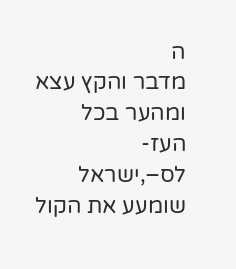ה
מדבר והקץ עצא ומהער בכל העז-
לס–,ישראל שומעע את הקול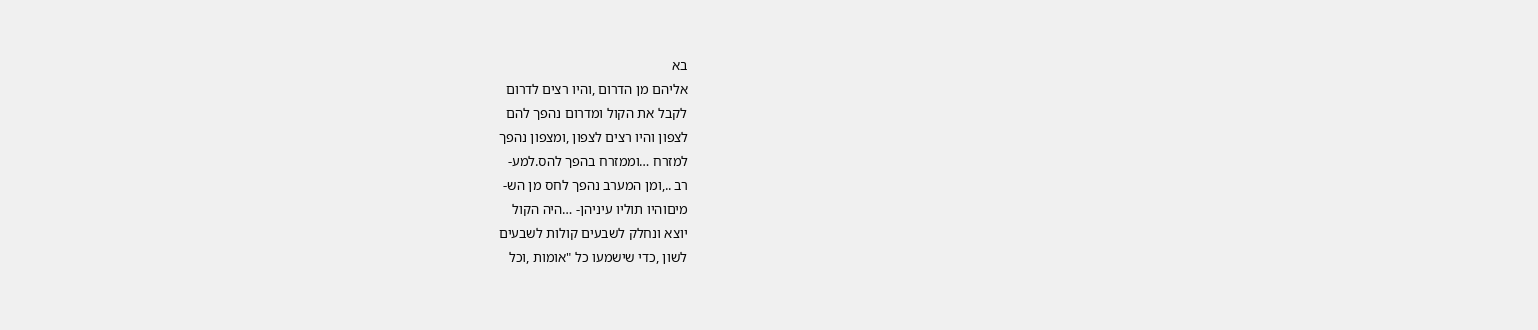בא
אליהם מן הדרום ,והיו רצים לדרום
לקבל את הקול ומדרום נהפך להם
לצפון והיו רצים לצפון ,ומצפון נהפך
למזרח …וממזרח בהפך להס.למע-
רב ..,ומן המערב נהפך לחס מן הש-
מיםוהיו תוליו עיניהן- …היה הקול
יוצא ונחלק לשבעים קולות לשבעים
לשון ,כדי שישמעו כל "אומות ,וכל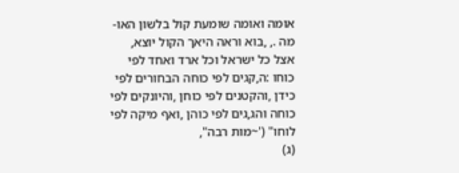אומה ואומה שומעת קול בלשון האו-
מה ., ,בוא וראה היאך הקול יוצא,
אצל כל ישראל וכל ארד ואחד לפי
כוחו :ה,קגים לפי כוחה הבחורים לפי
כידן ,והקטנים לפי כוחן ,והיונקים לפי
כוחה והג,גים לפי כוהן ,ואף מיקה לפי
לוחו" ('~מות רבה",
(ג)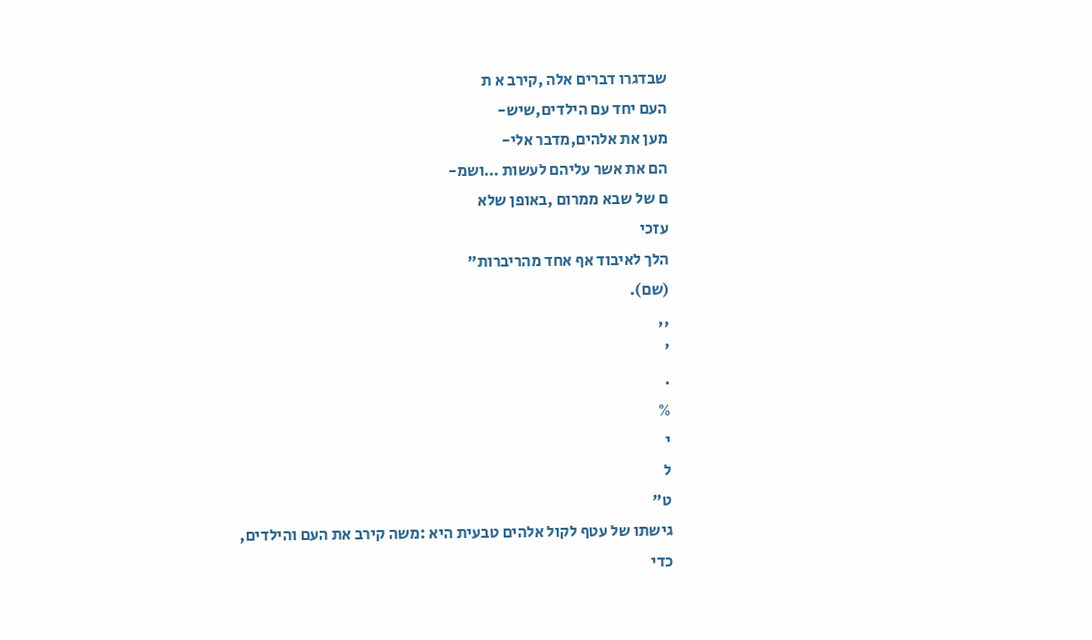שבדגרו דברים אלה ,קירב א ת
העם יחד עם הילדים,שיש-
מען את אלהים,מדבר אלי-
הם את אשר עליהם לעשות …ושמ-
ם של שבא ממרום ,באופן שלא
עזכי
הלך לאיבוד אף אחד מהריברות"
(שם).
,,
'
.
%
י
ל
ט"
גישתו של עטף לקול אלהים טבעית היא :משה קירב את העם והילדים,
כדי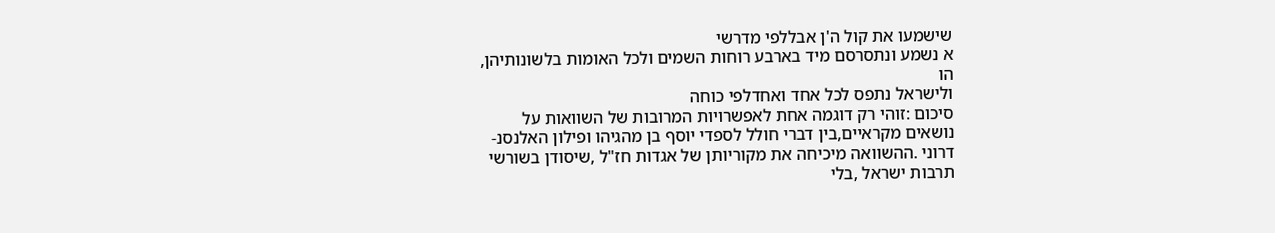שישמעו את קול ה'ן אבללפי מדרשי
א נשמע ונתסרסם מיד בארבע רוחות השמים ולכל האומות בלשונותיהן,
הו
ולישראל נתפס לכל אחד ואחדלפי כוחה
סיכום :זוהי רק דוגמה אחת לאפשרויות המרובות של השוואות על
נושאים מקראיים,בין דברי חולל לספדי יוסף בן מהגיהו ופילון האלנסנ-
דרוני .ההשוואה מיכיחה את מקוריותן של אגדות חז"ל ,שיסודן בשורשי
תרבות ישראל ,בלי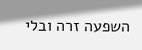השפעה זרה ובלי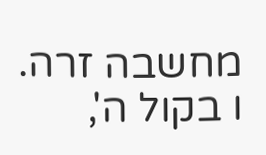מחשבה זרה.
ו בקול ה',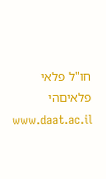חו"ל פלאי פלאיםהי
www.daat.ac.il